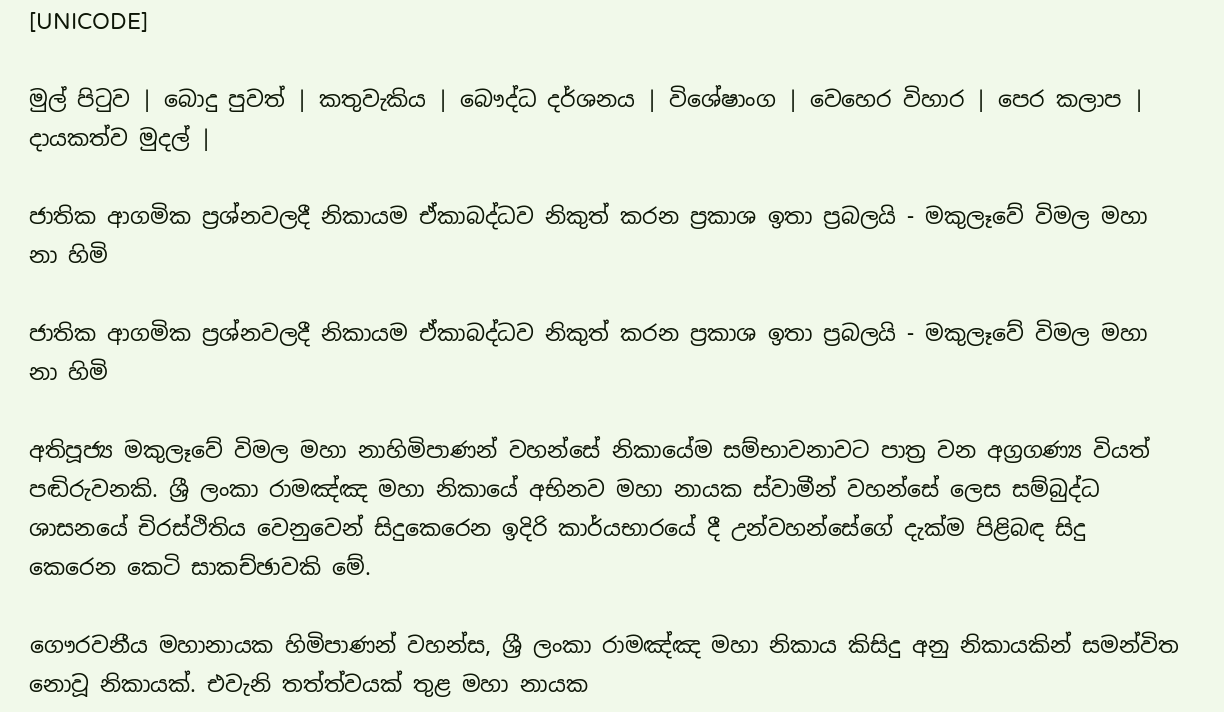[UNICODE]

මුල් පිටුව | බොදු පුවත් | කතුවැකිය | බෞද්ධ දර්ශනය | විශේෂාංග | වෙහෙර විහාර | පෙර කලාප | දායකත්ව මුදල් |

ජාතික ආගමික ප්‍රශ්නවලදී නිකායම ඒකාබද්ධව නිකුත් කරන ප්‍රකාශ ඉතා ප්‍රබලයි - මකුලෑවේ විමල මහා නා හිමි

ජාතික ආගමික ප්‍රශ්නවලදී නිකායම ඒකාබද්ධව නිකුත් කරන ප්‍රකාශ ඉතා ප්‍රබලයි - මකුලෑවේ විමල මහා නා හිමි

අතිපූජ්‍ය මකුලෑවේ විමල මහා නාහිමිපාණන් වහන්සේ නිකායේම සම්භාවනාවට පාත්‍ර වන අග්‍රගණ්‍ය වියත් පඬිරුවනකි. ශ්‍රී ලංකා රාමඤ්ඤ මහා නිකායේ අභිනව මහා නායක ස්වාමීන් වහන්සේ ලෙස සම්බුද්ධ ශාසනයේ චිරස්ථිතිය වෙනුවෙන් සිදුකෙරෙන ඉදිරි කාර්යභාරයේ දී උන්වහන්සේගේ දැක්ම පිළිබඳ සිදු කෙරෙන කෙටි සාකච්ඡාවකි මේ.

ගෞරවනීය මහානායක හිමිපාණන් වහන්ස, ශ්‍රී ලංකා රාමඤ්ඤ මහා නිකාය කිසිදු අනු නිකායකින් සමන්විත නොවූ නිකායක්. එවැනි තත්ත්වයක් තුළ මහා නායක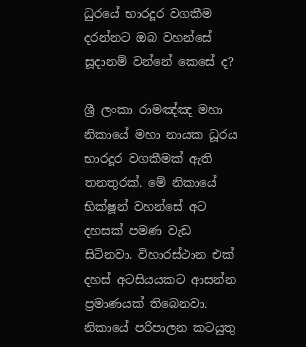ධුරයේ භාරදූර වගකීම දරන්නට ඔබ වහන්සේ සූදානම් වන්නේ කෙසේ ද?

ශ්‍රී ලංකා රාමඤ්ඤ මහා නිකායේ මහා නායක ධූරය භාරදූර වගකීමක් ඇති තනතුරක්. මේ නිකායේ භික්ෂූන් වහන්සේ අට දහසක් පමණ වැඩ සිටිනවා. විහාරස්ථාන එක් දහස් අටසියයකට ආසන්න ප්‍රමාණයක් තිබෙනවා. නිකායේ පරිපාලන කටයුතු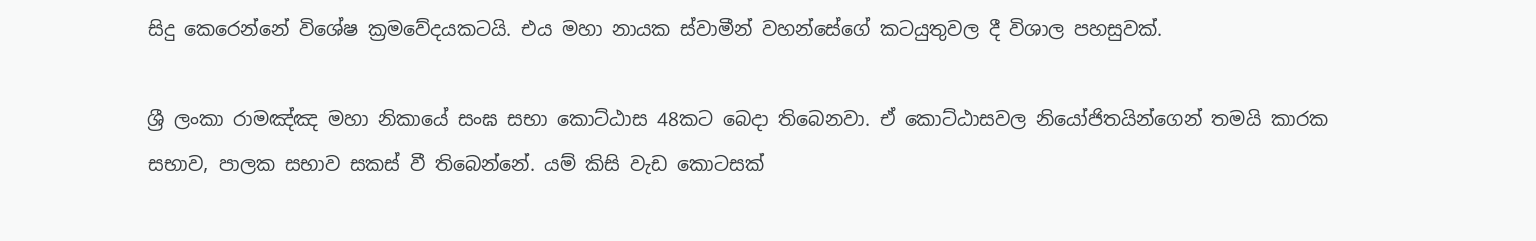සිදු කෙරෙන්නේ විශේෂ ක්‍රමවේදයකටයි. එය මහා නායක ස්වාමීන් වහන්සේගේ කටයුතුවල දී විශාල පහසුවක්.

ශ්‍රී ලංකා රාමඤ්ඤ මහා නිකායේ සංඝ සභා කොට්ඨාස 48කට බෙදා තිබෙනවා. ඒ කොට්ඨාසවල නියෝජිතයින්ගෙන් තමයි කාරක සභාව, පාලක සභාව සකස් වී තිබෙන්නේ. යම් කිසි වැඩ කොටසක්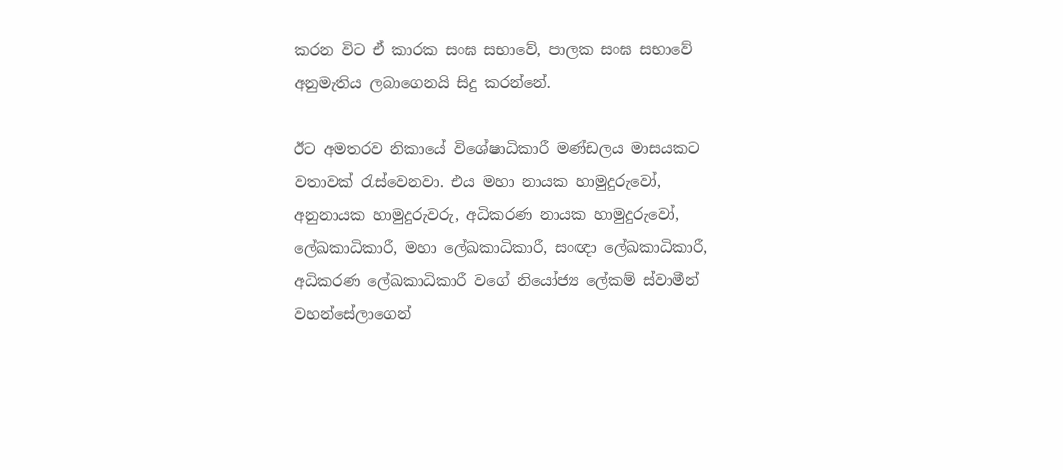කරන විට ඒ කාරක සංඝ සභාවේ, පාලක සංඝ සභාවේ අනුමැතිය ලබාගෙනයි සිදු කරන්නේ.

ඊට අමතරව නිකායේ විශේෂාධිකාරී මණ්ඩලය මාසයකට වතාවක් රැස්වෙනවා. එය මහා නායක හාමුදුරුවෝ, අනුනායක හාමුදුරුවරු, අධිකරණ නායක හාමුදුරුවෝ, ලේඛකාධිකාරී, මහා ලේඛකාධිකාරී, සංඥා ලේඛකාධිකාරී, අධිකරණ ලේඛකාධිකාරී වගේ නියෝජ්‍ය ලේකම් ස්වාමීන් වහන්සේලාගෙන්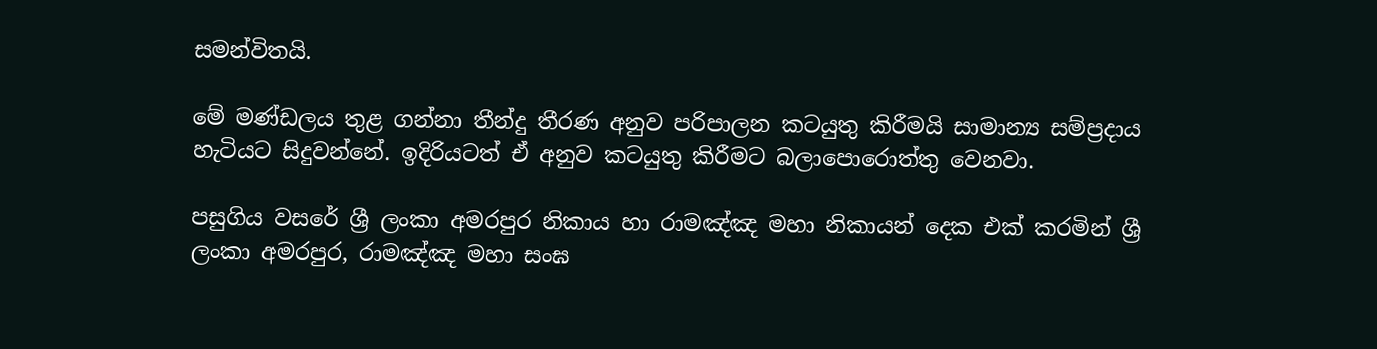සමන්විතයි.

මේ මණ්ඩලය තුළ ගන්නා තීන්දු තීරණ අනුව පරිපාලන කටයුතු කිරීමයි සාමාන්‍ය සම්ප්‍රදාය හැටියට සිදුවන්නේ. ඉදිරියටත් ඒ අනුව කටයුතු කිරීමට බලාපොරොත්තු වෙනවා.

පසුගිය වසරේ ශ්‍රී ලංකා අමරපුර නිකාය හා රාමඤ්ඤ මහා නිකායන් දෙක එක් කරමින් ශ්‍රී ලංකා අමරපුර, රාමඤ්ඤ මහා සංඝ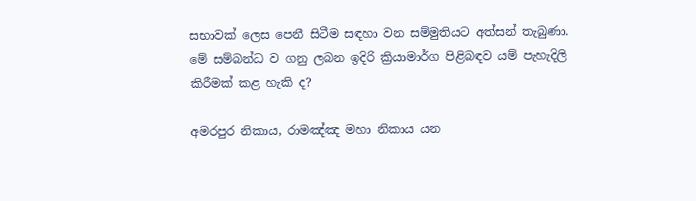සභාවක් ලෙස පෙනී සිටීම සඳහා වන සම්මුතියට අත්සන් තැබුණා. මේ සම්බන්ධ ව ගනු ලබන ඉදිරි ක්‍රියාමාර්ග පිළිබඳව යම් පැහැදිලි කිරීමක් කළ හැකි ද?

අමරපුර නිකාය, රාමඤ්ඤ මහා නිකාය යන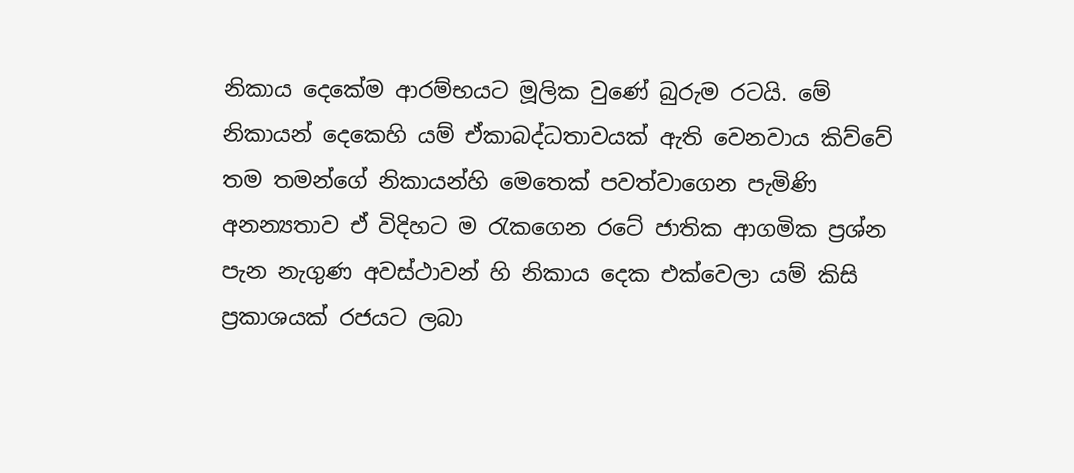නිකාය දෙකේම ආරම්භයට මූලික වුණේ බුරුම රටයි. මේ නිකායන් දෙකෙහි යම් ඒකාබද්ධතාවයක් ඇති වෙනවාය කිව්වේ තම තමන්ගේ නිකායන්හි මෙතෙක් පවත්වාගෙන පැමිණි අනන්‍යතාව ඒ විදිහට ම රැකගෙන රටේ ජාතික ආගමික ප්‍රශ්න පැන නැගුණ අවස්ථාවන් හි නිකාය දෙක එක්වෙලා යම් කිසි ප්‍රකාශයක් රජයට ලබා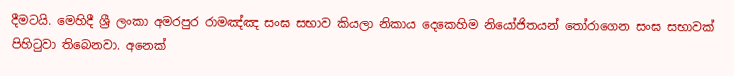දීමටයි. මෙහිදී ශ්‍රී ලංකා අමරපුර රාමඤ්ඤ සංඝ සභාව කියලා නිකාය දෙකෙහිම නියෝජිතයන් තෝරාගෙන සංඝ සභාවක් පිහිටුවා තිබෙනවා. අනෙක්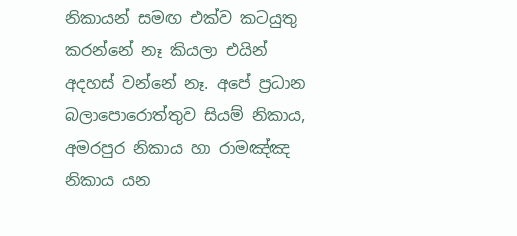නිකායන් සමඟ එක්ව කටයුතු කරන්නේ නෑ කියලා එයින් අදහස් වන්නේ නෑ. අපේ ප්‍රධාන බලාපොරොත්තුව සියම් නිකාය, අමරපුර නිකාය හා රාමඤ්ඤ නිකාය යන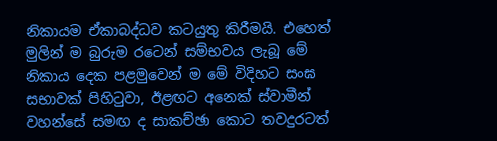නිකායම ඒකාබද්ධව කටයුතු කිරීමයි. එහෙත් මුලින් ම බුරුම රටෙන් සම්භවය ලැබූ මේ නිකාය දෙක පළමුවෙන් ම මේ විදිහට සංඝ සභාවක් පිහිටුවා, ඊළඟට අනෙක් ස්වාමීන් වහන්සේ සමඟ ද සාකච්ඡා කොට තවදුරටත්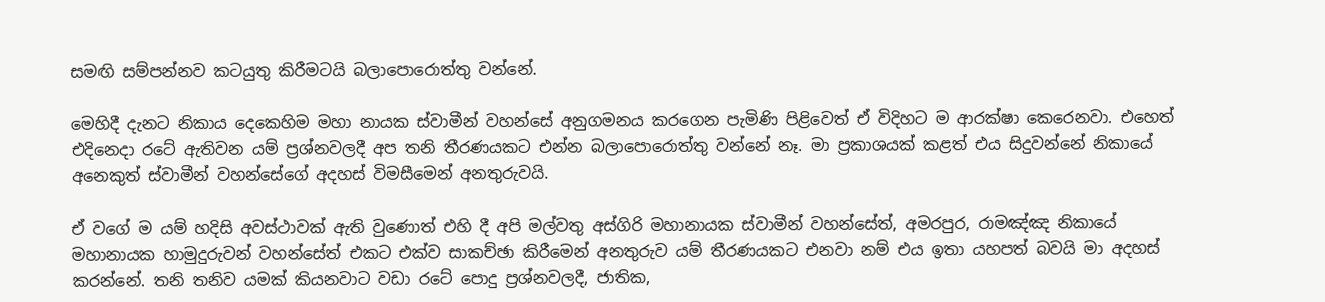සමඟි සම්පන්නව කටයුතු කිරීමටයි බලාපොරොත්තු වන්නේ.

මෙහිදී දැනට නිකාය දෙකෙහිම මහා නායක ස්වාමීන් වහන්සේ අනුගමනය කරගෙන පැමිණි පිළිවෙත් ඒ විදිහට ම ආරක්ෂා කෙරෙනවා. එහෙත් එදිනෙදා රටේ ඇතිවන යම් ප්‍රශ්නවලදී අප තනි තීරණයකට එන්න බලාපොරොත්තු වන්නේ නෑ. මා ප්‍රකාශයක් කළත් එය සිදුවන්නේ නිකායේ අනෙකුත් ස්වාමීන් වහන්සේගේ අදහස් විමසීමෙන් අනතුරුවයි.

ඒ වගේ ම යම් හදිසි අවස්ථාවක් ඇති වුණොත් එහි දී අපි මල්වතු අස්ගිරි මහානායක ස්වාමීන් වහන්සේත්, අමරපුර, රාමඤ්ඤ නිකායේ මහානායක හාමුදුරුවන් වහන්සේත් එකට එක්ව සාකච්ඡා කිරීමෙන් අනතුරුව යම් තීරණයකට එනවා නම් එය ඉතා යහපත් බවයි මා අදහස් කරන්නේ. තනි තනිව යමක් කියනවාට වඩා රටේ පොදු ප්‍රශ්නවලදී, ජාතික,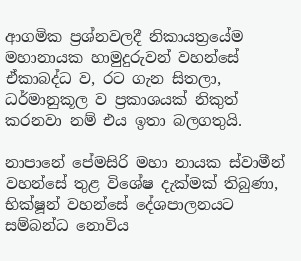ආගමික ප්‍රශ්නවලදී නිකායත්‍රයේම මහානායක හාමුදුරුවන් වහන්සේ ඒකාබද්ධ ව, රට ගැන සිතලා, ධර්මානුකූල ව ප්‍රකාශයක් නිකුත් කරනවා නම් එය ඉතා බලගතුයි.

නාපානේ පේමසිරි මහා නායක ස්වාමීන් වහන්සේ තුළ විශේෂ දැක්මක් තිබුණා, භික්ෂූන් වහන්සේ දේශපාලනයට සම්බන්ධ නොවිය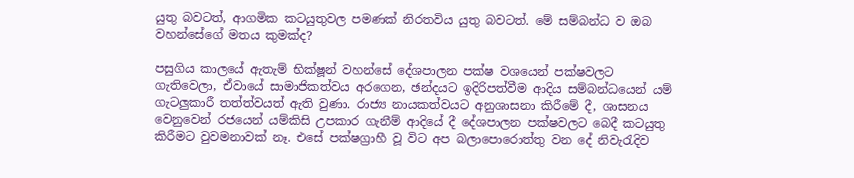යුතු බවටත්, ආගමික කටයුතුවල පමණක් නිරතවිය යුතු බවටත්. මේ සම්බන්ධ ව ඔබ වහන්සේගේ මතය කුමක්ද?

පසුගිය කාලයේ ඇතැම් භික්ෂූන් වහන්සේ දේශපාලන පක්ෂ වශයෙන් පක්ෂවලට ගැතිවෙලා, ඒවායේ සාමාජිකත්වය අරගෙන, ඡන්දයට ඉදිරිපත්වීම ආදිය සම්බන්ධයෙන් යම් ගැටලුකාරී තත්ත්වයත් ඇති වුණා. රාජ්‍ය නායකත්වයට අනුශාසනා කිරීමේ දී, ශාසනය වෙනුවෙන් රජයෙන් යම්කිසි උපකාර ගැනීම් ආදියේ දී දේශපාලන පක්ෂවලට බෙදී කටයුතු කිරීමට වුවමනාවක් නෑ. එසේ පක්ෂග්‍රාහී වූ විට අප බලාපොරොත්තු වන දේ නිවැරැදිව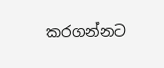කරගන්නට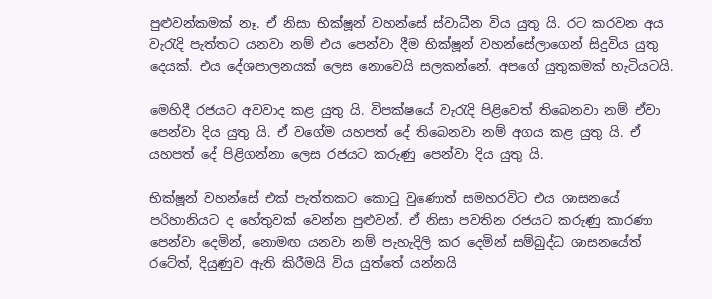පුළුවන්කමක් නෑ. ඒ නිසා භික්ෂූන් වහන්සේ ස්වාධීන විය යුතු යි. රට කරවන අය වැරැදි පැත්තට යනවා නම් එය පෙන්වා දීම භික්ෂූන් වහන්සේලාගෙන් සිදුවිය යුතු දෙයක්. එය දේශපාලනයක් ලෙස නොවෙයි සලකන්නේ. අපගේ යුතුකමක් හැටියටයි.

මෙහිදී රජයට අවවාද කළ යුතු යි. විපක්ෂයේ වැරැදි පිළිවෙත් තිබෙනවා නම් ඒවා පෙන්වා දිය යුතු යි. ඒ වගේම යහපත් දේ තිබෙනවා නම් අගය කළ යුතු යි. ඒ යහපත් දේ පිළිගන්නා ලෙස රජයට කරුණු පෙන්වා දිය යුතු යි.

භික්ෂූන් වහන්සේ එක් පැත්තකට කොටු වුණොත් සමහරවිට එය ශාසනයේ පරිහානියට ද හේතුවක් වෙන්න පුළුවන්. ඒ නිසා පවතින රජයට කරුණු කාරණා පෙන්වා දෙමින්, නොමඟ යනවා නම් පැහැදිලි කර දෙමින් සම්බුද්ධ ශාසනයේත් රටේත්, දියුණුව ඇති කිරීමයි විය යුත්තේ යන්නයි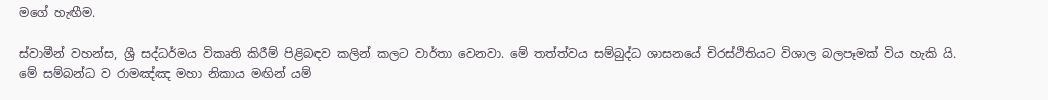මගේ හැඟීම.

ස්වාමීන් වහන්ස, ශ්‍රී සද්ධර්මය විකෘති කිරීම් පිළිබඳව කලින් කලට වාර්තා වෙනවා. මේ තත්ත්වය සම්බුද්ධ ශාසනයේ චිරස්ථිතියට විශාල බලපෑමක් විය හැකි යි. මේ සම්බන්ධ ව රාමඤ්ඤ මහා නිකාය මඟින් යම්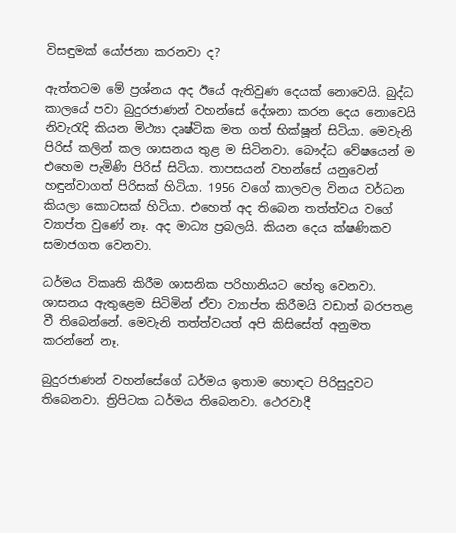විසඳුමක් යෝජනා කරනවා ද?

ඇත්තටම මේ ප්‍රශ්නය අද ඊයේ ඇතිවුණ දෙයක් නොවෙයි. බුද්ධ කාලයේ පවා බුදුරජාණන් වහන්සේ දේශනා කරන දෙය නොවෙයි නිවැරැදි කියන මිථ්‍යා දෘෂ්ටික මත ගත් භික්ෂූන් සිටියා. මෙවැනි පිරිස් කලින් කල ශාසනය තුළ ම සිටිනවා. බෞද්ධ වේෂයෙන් ම එහෙම පැමිණි පිරිස් සිටියා. තාපසයන් වහන්සේ යනුවෙන් හඳුන්වාගත් පිරිසක් හිටියා. 1956 වගේ කාලවල විනය වර්ධන කියලා කොටසක් හිටියා. එහෙත් අද තිබෙන තත්ත්වය වගේ ව්‍යාප්ත වුණේ නෑ. අද මාධ්‍ය ප්‍රබලයි. කියන දෙය ක්ෂණිකව සමාජගත වෙනවා.

ධර්මය විකෘති කිරීම ශාසනික පරිහානියට හේතු වෙනවා. ශාසනය ඇතුළෙම සිටිමින් ඒවා ව්‍යාප්ත කිරීමයි වඩාත් බරපතළ වී තිබෙන්නේ. මෙවැනි තත්ත්වයත් අපි කිසිසේත් අනුමත කරන්නේ නෑ.

බුදුරජාණන් වහන්සේගේ ධර්මය ඉතාම හොඳට පිරිසුදුවට තිබෙනවා. ත්‍රිපිටක ධර්මය තිබෙනවා. ථෙරවාදී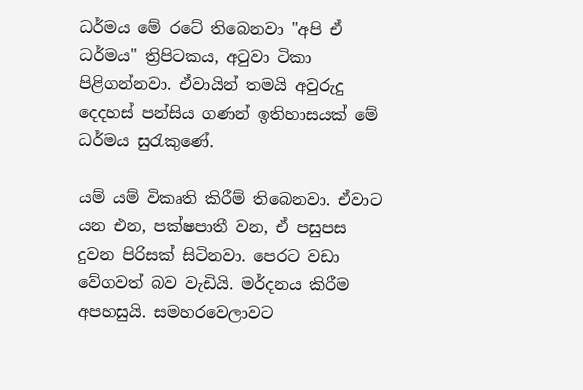ධර්මය මේ රටේ තිබෙනවා "අපි ඒ ධර්මය" ත්‍රිපිටකය, අටුවා ටිකා පිළිගන්නවා. ඒවායින් තමයි අවුරුදු දෙදහස් පන්සිය ගණන් ඉතිහාසයක් මේ ධර්මය සුරැකුණේ.

යම් යම් විකෘති කිරීම් තිබෙනවා. ඒවාට යන එන, පක්ෂපාතී වන, ඒ පසුපස දුවන පිරිසක් සිටිනවා. පෙරට වඩා වේගවත් බව වැඩියි. මර්දනය කිරීම අපහසුයි. සමහරවෙලාවට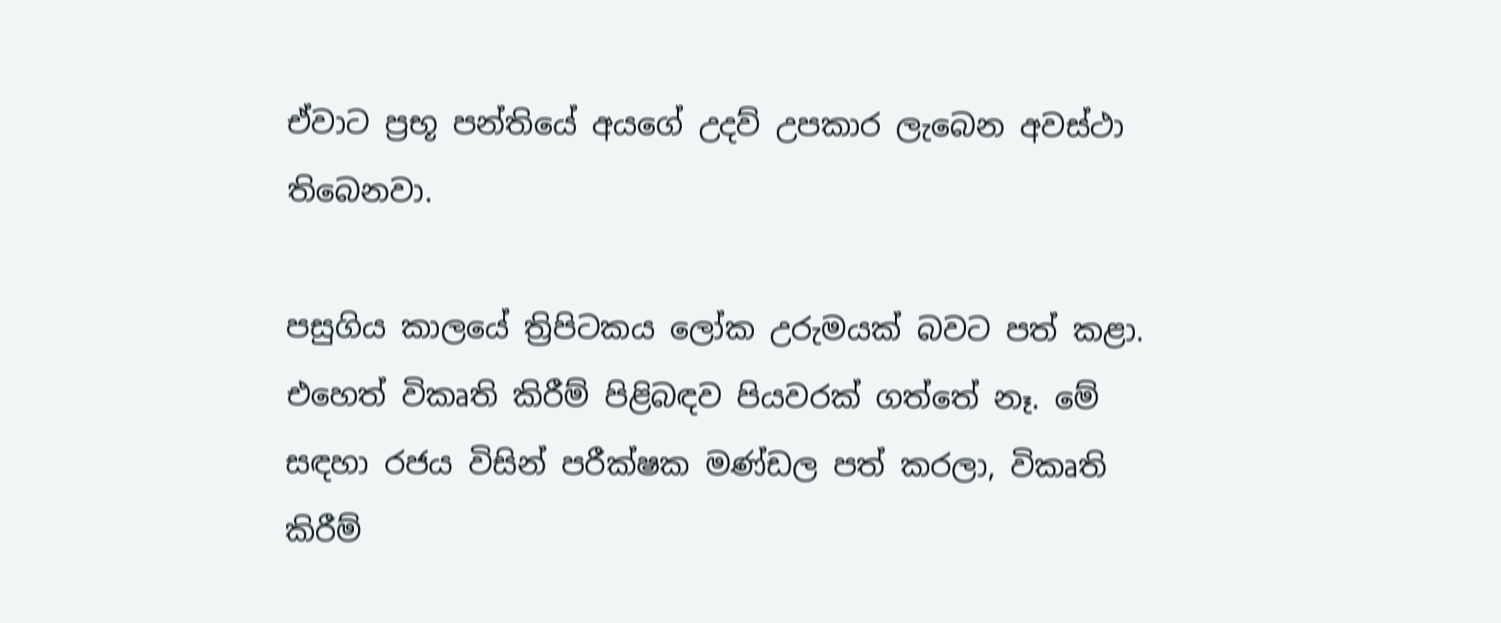ඒවාට ප්‍රභූ පන්තියේ අයගේ උදව් උපකාර ලැබෙන අවස්ථා තිබෙනවා.

පසුගිය කාලයේ ත්‍රිපිටකය ලෝක උරුමයක් බවට පත් කළා. එහෙත් විකෘති කිරීම් පිළිබඳව පියවරක් ගත්තේ නෑ. මේ සඳහා රජය විසින් පරීක්ෂක මණ්ඩල පත් කරලා, විකෘති කිරීම්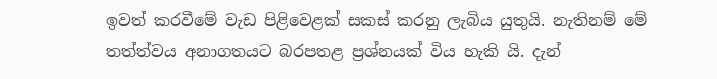ඉවත් කරවීමේ වැඩ පිළිවෙළක් සකස් කරනු ලැබිය යුතුයි. නැතිනම් මේ තත්ත්වය අනාගතයට බරපතළ ප්‍රශ්නයක් විය හැකි යි. දැන්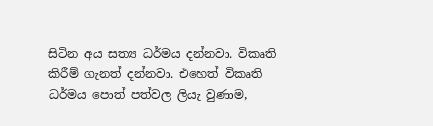සිටින අය සත්‍ය ධර්මය දන්නවා. විකෘති කිරීම් ගැනත් දන්නවා. එහෙත් විකෘති ධර්මය පොත් පත්වල ලියැ වුණාම,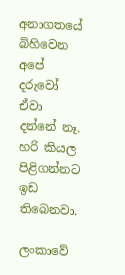අනාගතයේ බිහිවෙන අපේ දරුවෝ ඒවා දන්නේ නෑ. හරි කියල පිළිගන්නට ඉඩ තිබෙනවා.

ලංකාවේ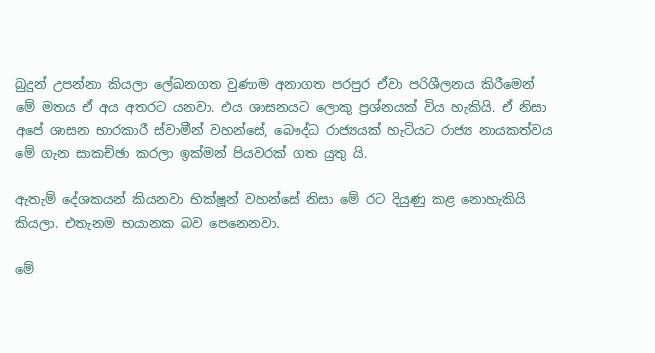බුදුන් උපන්නා කියලා ලේඛනගත වුණාම අනාගත පරපුර ඒවා පරිශීලනය කිරීමෙන් මේ මතය ඒ අය අතරට යනවා. එය ශාසනයට ලොකු ප්‍රශ්නයක් විය හැකියි. ඒ නිසා අපේ ශාසන භාරකාරී ස්වාමීන් වහන්සේ, බෞද්ධ රාජ්‍යයක් හැටියට රාජ්‍ය නායකත්වය මේ ගැන සාකච්ඡා කරලා ඉක්මන් පියවරක් ගත යුතු යි.

ඇතැම් දේශකයන් කියනවා භික්ෂූන් වහන්සේ නිසා මේ රට දියුණු කළ නොහැකියි කියලා. එතැනම භයානක බව පෙනෙනවා.

මේ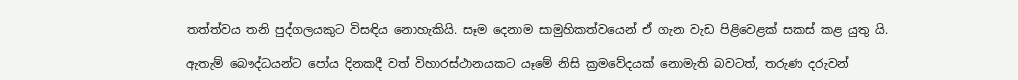තත්ත්වය තනි පුද්ගලයකුට විසඳිය නොහැකියි. සෑම දෙනාම සාමුහිකත්වයෙන් ඒ ගැන වැඩ පිළිවෙළක් සකස් කළ යුතු යි.

ඇතැම් බෞද්ධයන්ට පෝය දිනකදී වත් විහාරස්ථානයකට යෑමේ නිසි ක්‍රමවේදයක් නොමැති බවටත්, තරුණ දරුවන්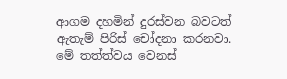ආගම දහමින් දුරස්වන බවටත් ඇතැම් පිරිස් චෝදනා කරනවා. මේ තත්ත්වය වෙනස්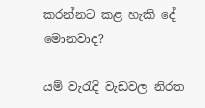කරන්නට කළ හැකි දේ මොනවාද?

යම් වැරැදි වැඩවල නිරත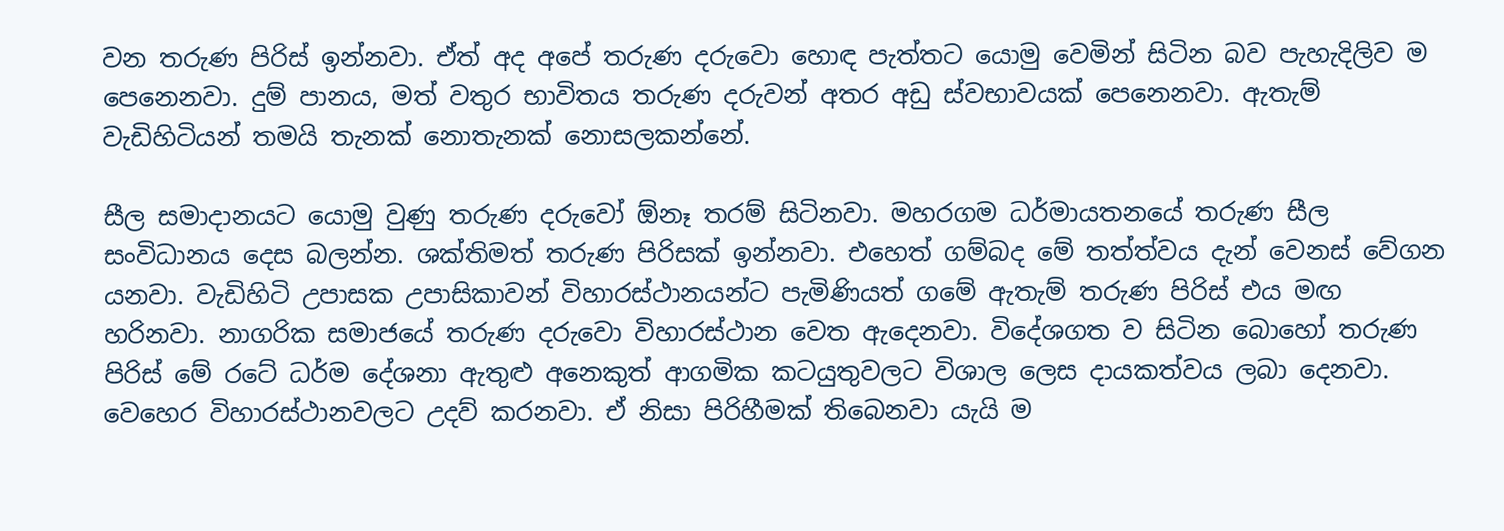වන තරුණ පිරිස් ඉන්නවා. ඒත් අද අපේ තරුණ දරුවො හොඳ පැත්තට යොමු වෙමින් සිටින බව පැහැදිලිව ම පෙනෙනවා. දුම් පානය, මත් වතුර භාවිතය තරුණ දරුවන් අතර අඩු ස්වභාවයක් පෙනෙනවා. ඇතැම් වැඩිහිටියන් තමයි තැනක් නොතැනක් නොසලකන්නේ.

සීල සමාදානයට යොමු වුණු තරුණ දරුවෝ ඕනෑ තරම් සිටිනවා. මහරගම ධර්මායතනයේ තරුණ සීල සංවිධානය දෙස බලන්න. ශක්තිමත් තරුණ පිරිසක් ඉන්නවා. එහෙත් ගම්බද මේ තත්ත්වය දැන් වෙනස් වේගන යනවා. වැඩිහිටි උපාසක උපාසිකාවන් විහාරස්ථානයන්ට පැමිණියත් ගමේ ඇතැම් තරුණ පිරිස් එය මඟ හරිනවා. නාගරික සමාජයේ තරුණ දරුවො විහාරස්ථාන වෙත ඇදෙනවා. විදේශගත ව සිටින බොහෝ තරුණ පිරිස් මේ රටේ ධර්ම දේශනා ඇතුළු අනෙකුත් ආගමික කටයුතුවලට විශාල ලෙස දායකත්වය ලබා දෙනවා. වෙහෙර විහාරස්ථානවලට උදව් කරනවා. ඒ නිසා පිරිහීමක් තිබෙනවා යැයි ම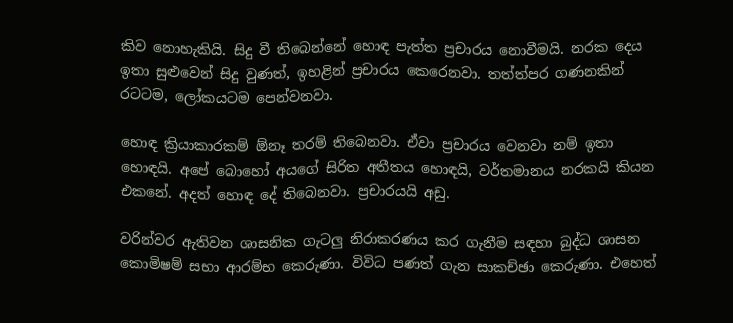කිව නොහැකියි. සිදු වී තිබෙන්නේ හොඳ පැත්ත ප්‍රචාරය නොවීමයි. නරක දෙය ඉතා සුළුවෙන් සිදු වුණත්, ඉහළින් ප්‍රචාරය කෙරෙනවා. තත්ත්පර ගණනකින් රටටම, ලෝකයටම පෙන්වනවා.

හොඳ ක්‍රියාකාරකම් ඕනෑ තරම් තිබෙනවා. ඒවා ප්‍රචාරය වෙනවා නම් ඉතා හොඳයි. අපේ බොහෝ අයගේ සිරිත අතීතය හොඳයි, වර්තමානය නරකයි කියන එකනේ. අදත් හොඳ දේ තිබෙනවා. ප්‍රචාරයයි අඩු.

වරින්වර ඇතිවන ශාසනික ගැටලු නිරාකරණය කර ගැනීම සඳහා බුද්ධ ශාසන කොමිෂම් සභා ආරම්භ කෙරුණා. විවිධ පණත් ගැන සාකච්ඡා කෙරුණා. එහෙත්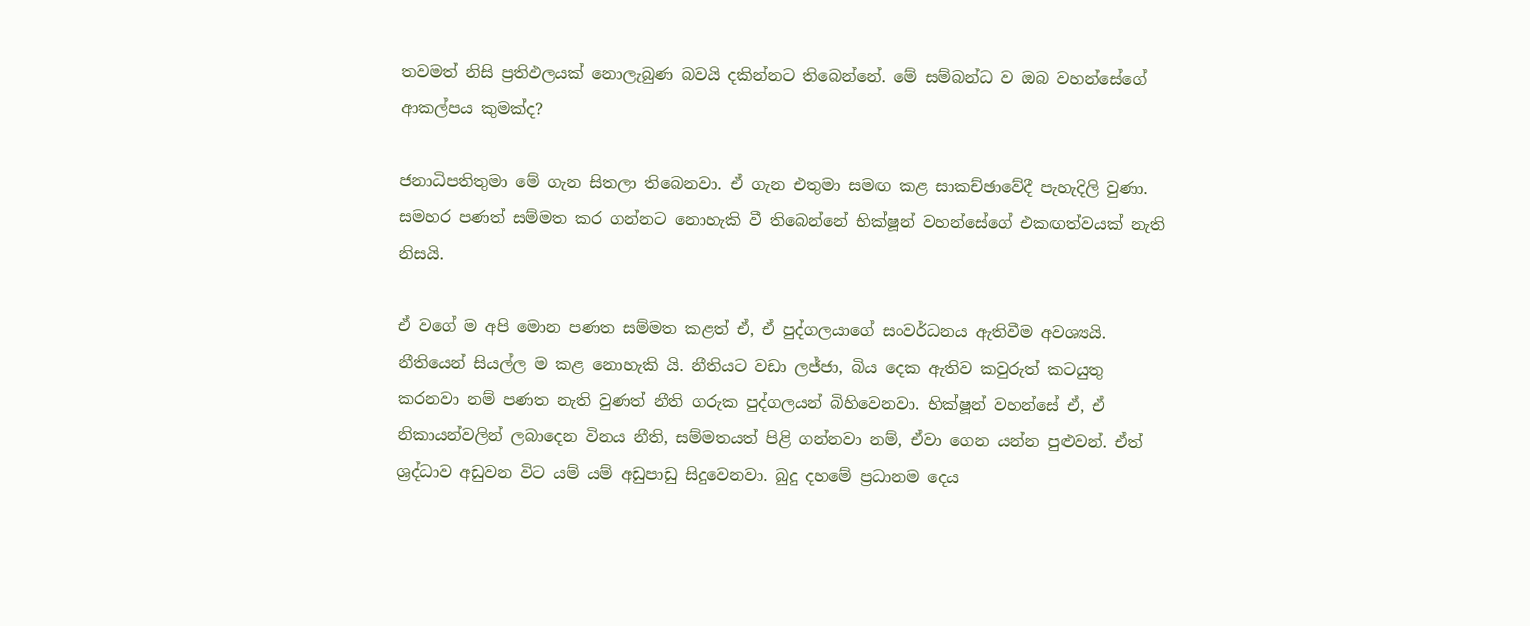තවමත් නිසි ප්‍රතිඵලයක් නොලැබුණ බවයි දකින්නට තිබෙන්නේ. මේ සම්බන්ධ ව ඔබ වහන්සේගේ ආකල්පය කුමක්ද?

ජනාධිපතිතුමා මේ ගැන සිතලා තිබෙනවා. ඒ ගැන එතුමා සමඟ කළ සාකච්ඡාවේදී පැහැදිලි වුණා. සමහර පණත් සම්මත කර ගන්නට නොහැකි වී තිබෙන්නේ භික්ෂූන් වහන්සේගේ එකඟත්වයක් නැති නිසයි.

ඒ වගේ ම අපි මොන පණත සම්මත කළත් ඒ, ඒ පුද්ගලයාගේ සංවර්ධනය ඇතිවීම අවශ්‍යයි. නීතියෙන් සියල්ල ම කළ නොහැකි යි. නීතියට වඩා ලජ්ජා, බිය දෙක ඇතිව කවුරුත් කටයුතු කරනවා නම් පණත නැති වුණත් නීති ගරුක පුද්ගලයන් බිහිවෙනවා. භික්ෂූන් වහන්සේ ඒ, ඒ නිකායන්වලින් ලබාදෙන විනය නීති, සම්මතයත් පිළි ගන්නවා නම්, ඒවා ගෙන යන්න පුළුවන්. ඒත් ශ්‍රද්ධාව අඩුවන විට යම් යම් අඩුපාඩු සිදුවෙනවා. බුදු දහමේ ප්‍රධානම දෙය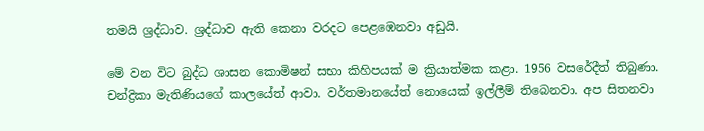තමයි ශ්‍රද්ධාව. ශ්‍රද්ධාව ඇති කෙනා වරදට පෙළඹෙනවා අඩුයි.

මේ වන විට බුද්ධ ශාසන කොමිෂන් සභා කිහිපයක් ම ක්‍රියාත්මක කළා. 1956 වසරේදීත් තිබුණා. චන්ද්‍රිකා මැතිණියගේ කාලයේත් ආවා. වර්තමානයේත් නොයෙක් ඉල්ලීම් තිබෙනවා. අප සිතනවා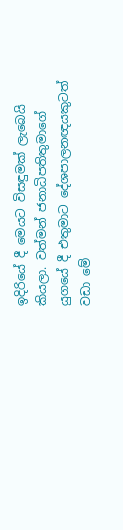ඉදිරියේ දී මෙයට විසඳුමක් ලැබෙයි කියලා. වත්මන් ජනාධිපතිතුමාගේ යුගයේ දී එතුමාට දේශපාලනඥයකුටත් වඩා මේ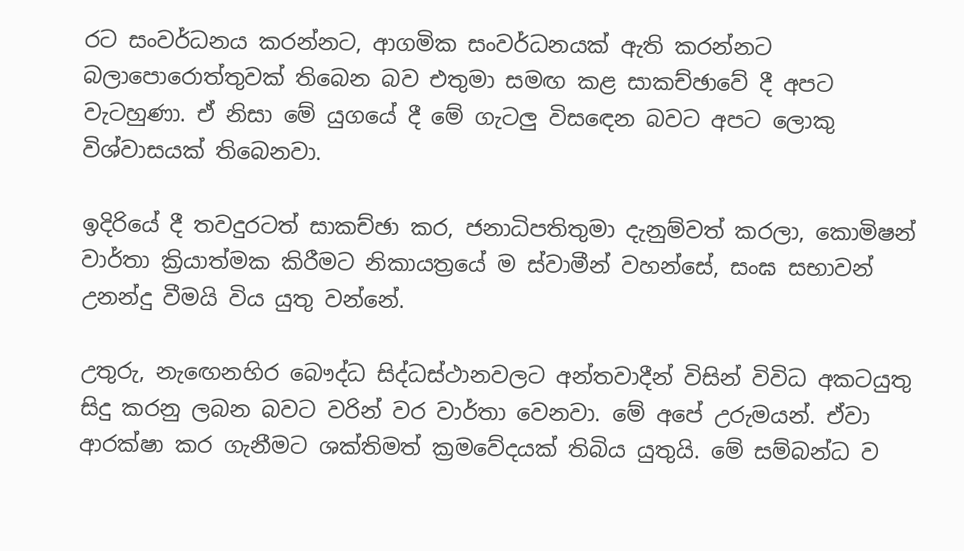රට සංවර්ධනය කරන්නට, ආගමික සංවර්ධනයක් ඇති කරන්නට බලාපොරොත්තුවක් තිබෙන බව එතුමා සමඟ කළ සාකච්ඡාවේ දී අපට වැටහුණා. ඒ නිසා මේ යුගයේ දී මේ ගැටලු විසඳෙන බවට අපට ලොකු විශ්වාසයක් තිබෙනවා.

ඉදිරියේ දී තවදුරටත් සාකච්ඡා කර, ජනාධිපතිතුමා දැනුම්වත් කරලා, කොමිෂන් වාර්තා ක්‍රියාත්මක කිරීමට නිකායත්‍රයේ ම ස්වාමීන් වහන්සේ, සංඝ සභාවන් උනන්දු වීමයි විය යුතු වන්නේ.

උතුරු, නැඟෙනහිර බෞද්ධ සිද්ධස්ථානවලට අන්තවාදීන් විසින් විවිධ අකටයුතු සිදු කරනු ලබන බවට වරින් වර වාර්තා වෙනවා. මේ අපේ උරුමයන්. ඒවා ආරක්ෂා කර ගැනීමට ශක්තිමත් ක්‍රමවේදයක් තිබිය යුතුයි. මේ සම්බන්ධ ව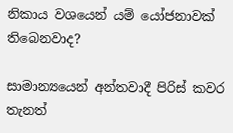නිකාය වශයෙන් යම් යෝජනාවක් තිබෙනවාද?

සාමාන්‍යයෙන් අන්තවාදී පිරිස් කවර තැනත්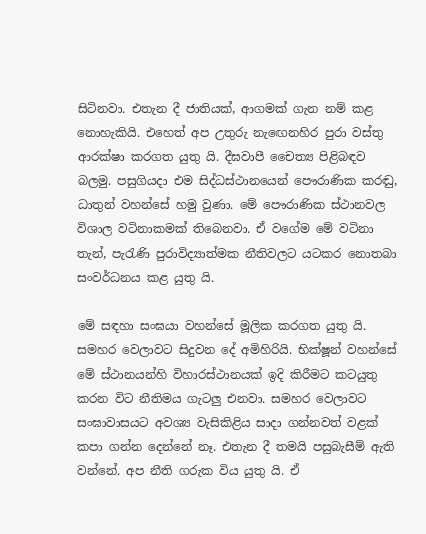සිටිනවා. එතැන දී ජාතියක්, ආගමක් ගැන නම් කළ නොහැකියි. එහෙත් අප උතුරු නැඟෙනහිර පුරා වස්තු ආරක්ෂා කරගත යුතු යි. දීඝවාපී චෛත්‍ය පිළිබඳව බලමු. පසුගියදා එම සිද්ධස්ථානයෙන් පෞරාණික කරඬු, ධාතුන් වහන්සේ හමු වුණා. මේ පෞරාණික ස්ථානවල විශාල වටිනාකමක් තිබෙනවා. ඒ වගේම මේ වටිනා තැන්, පැරැණි පුරාවිද්‍යාත්මක නීතිවලට යටකර නොතබා සංවර්ධනය කළ යුතු යි.

මේ සඳහා සංඝයා වහන්සේ මූලික කරගත යුතු යි. සමහර වෙලාවට සිදුවන දේ අමිහිරියි. භික්ෂූන් වහන්සේ මේ ස්ථානයන්හි විහාරස්ථානයක් ඉදි කිරීමට කටයුතු කරන විට නීතිමය ගැටලු එනවා. සමහර වෙලාවට සංඝාවාසයට අවශ්‍ය වැසිකිළිය සාදා ගන්නවත් වළක් කපා ගන්න දෙන්නේ නෑ. එතැන දී තමයි පසුබැසීම් ඇති වන්නේ. අප නීති ගරුක විය යුතු යි. ඒ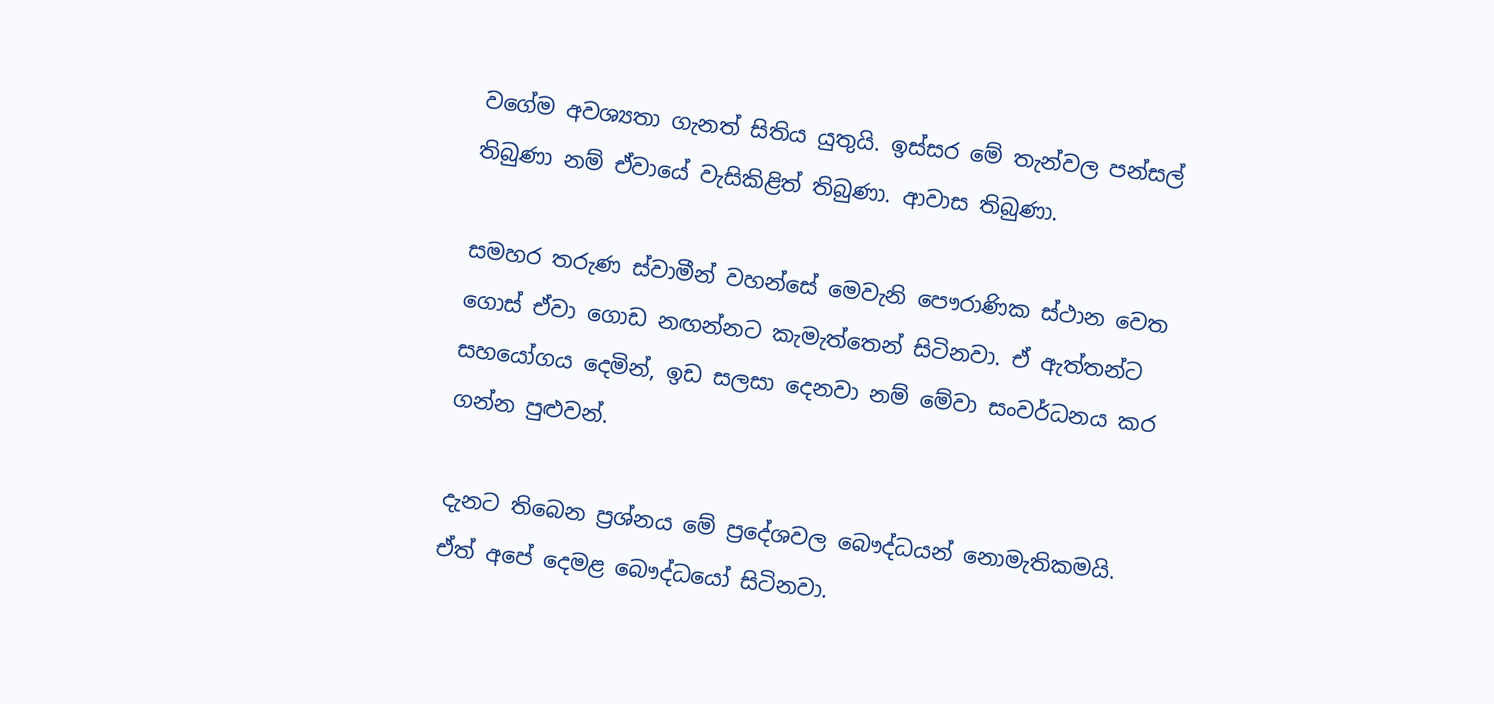වගේම අවශ්‍යතා ගැනත් සිතිය යුතුයි. ඉස්සර මේ තැන්වල පන්සල් තිබුණා නම් ඒවායේ වැසිකිළිත් තිබුණා. ආවාස තිබුණා.

සමහර තරුණ ස්වාමීන් වහන්සේ මෙවැනි පෞරාණික ස්ථාන වෙත ගොස් ඒවා ගොඩ නඟන්නට කැමැත්තෙන් සිටිනවා. ඒ ඇත්තන්ට සහයෝගය දෙමින්, ඉඩ සලසා දෙනවා නම් මේවා සංවර්ධනය කර ගන්න පුළුවන්.

දැනට තිබෙන ප්‍රශ්නය මේ ප්‍රදේශවල බෞද්ධයන් නොමැතිකමයි. ඒත් අපේ දෙමළ බෞද්ධයෝ සිටිනවා.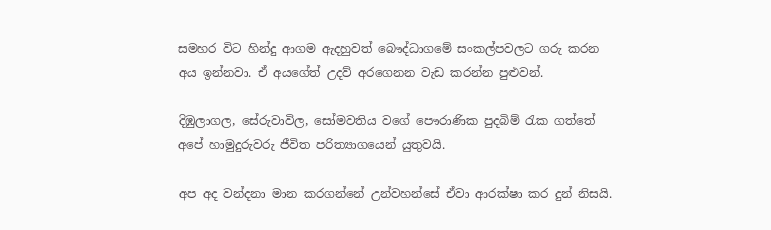සමහර විට හින්දු ආගම ඇදහුවත් බෞද්ධාගමේ සංකල්පවලට ගරු කරන අය ඉන්නවා. ඒ අයගේත් උදව් අරගෙනන වැඩ කරන්න පුළුවන්.

දිඹුලාගල, සේරුවාවිල, සෝමවතිය වගේ පෞරාණික පුදබිම් රැක ගත්තේ අපේ හාමුදුරුවරු ජීවිත පරිත්‍යාගයෙන් යුතුවයි.

අප අද වන්දනා මාන කරගන්නේ උන්වහන්සේ ඒවා ආරක්ෂා කර දුන් නිසයි.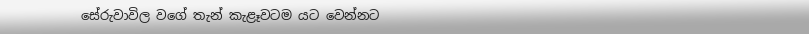සේරුවාවිල වගේ තැන් කැළෑවටම යට වෙන්නට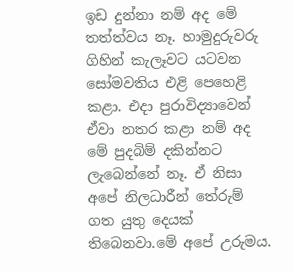ඉඩ දුන්නා නම් අද මේ තත්ත්වය නෑ. හාමුදුරුවරු ගිහින් කැලෑවට යටවන සෝමවතිය එළි පෙහෙළි කළා. එදා පුරාවිද්‍යාවෙන් ඒවා නතර කළා නම් අද මේ පුදබිම් දකින්නට ලැබෙන්නේ නෑ. ඒ නිසා අපේ නිලධාරීන් තේරුම් ගත යුතු දෙයක් තිබෙනවා.මේ අපේ උරුමය.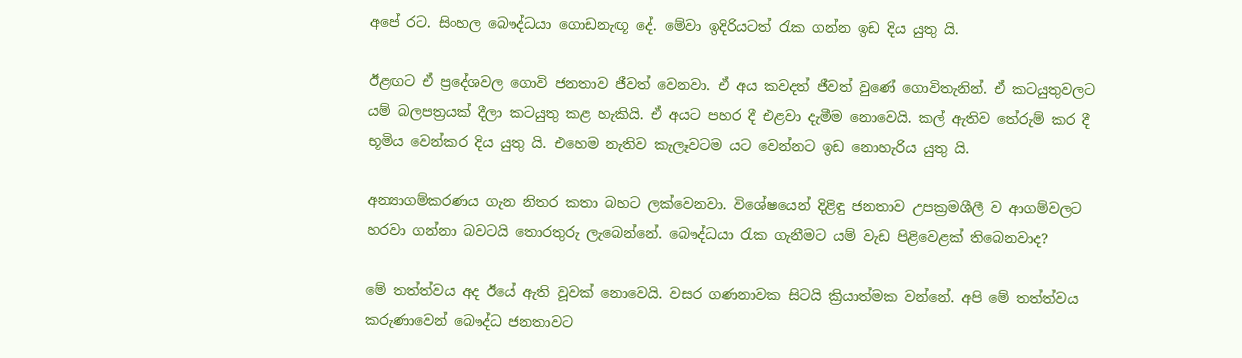අපේ රට. සිංහල බෞද්ධයා ගොඩනැඟූ දේ. මේවා ඉදිරියටත් රැක ගන්න ඉඩ දිය යුතු යි.

ඊළඟට ඒ ප්‍රදේශවල ගොවි ජනතාව ජීවත් වෙනවා. ඒ අය කවදත් ජීවත් වුණේ ගොවිතැනින්. ඒ කටයුතුවලට යම් බලපත්‍රයක් දීලා කටයුතු කළ හැකියි. ඒ අයට පහර දී එළවා දැමීම නොවෙයි. කල් ඇතිව තේරුම් කර දී භූමිය වෙන්කර දිය යුතු යි. එහෙම නැතිව කැලෑවටම යට වෙන්නට ඉඩ නොහැරිය යුතු යි.

අන්‍යාගම්කරණය ගැන නිතර කතා බහට ලක්වෙනවා. විශේෂයෙන් දිළිඳු ජනතාව උපක්‍රමශීලී ව ආගම්වලට හරවා ගන්නා බවටයි තොරතුරු ලැබෙන්නේ. බෞද්ධයා රැක ගැනීමට යම් වැඩ පිළිවෙළක් තිබෙනවාද?

මේ තත්ත්වය අද ඊයේ ඇති වූවක් නොවෙයි. වසර ගණනාවක සිටයි ක්‍රියාත්මක වන්නේ. අපි මේ තත්ත්වය කරුණාවෙන් බෞද්ධ ජනතාවට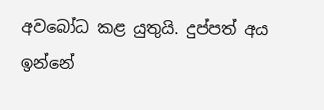අවබෝධ කළ යුතුයි. දුප්පත් අය ඉන්නේ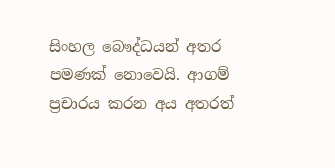සිංහල බෞද්ධයන් අතර පමණක් නොවෙයි. ආගම් ප්‍රචාරය කරන අය අතරත්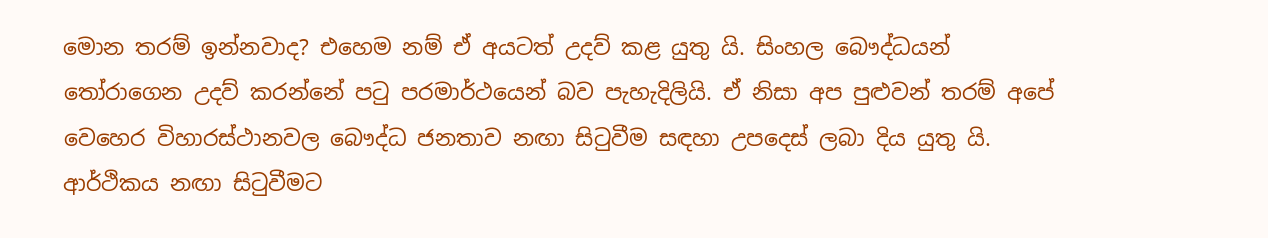මොන තරම් ඉන්නවාද? එහෙම නම් ඒ අයටත් උදව් කළ යුතු යි. සිංහල බෞද්ධයන් තෝරාගෙන උදව් කරන්නේ පටු පරමාර්ථයෙන් බව පැහැදිලියි. ඒ නිසා අප පුළුවන් තරම් අපේ වෙහෙර විහාරස්ථානවල බෞද්ධ ජනතාව නඟා සිටුවීම සඳහා උපදෙස් ලබා දිය යුතු යි. ආර්ථිකය නඟා සිටුවීමට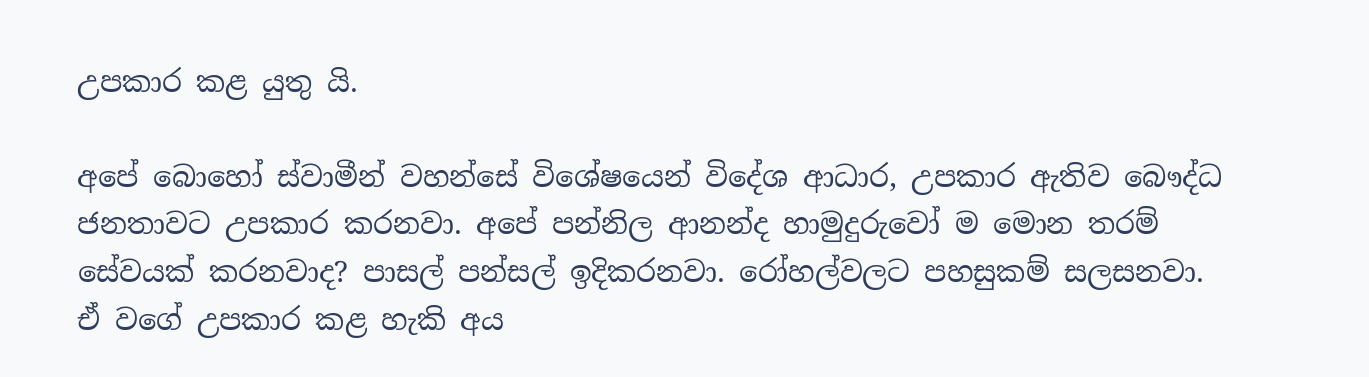උපකාර කළ යුතු යි.

අපේ බොහෝ ස්වාමීන් වහන්සේ විශේෂයෙන් විදේශ ආධාර, උපකාර ඇතිව බෞද්ධ ජනතාවට උපකාර කරනවා. අපේ පන්නිල ආනන්ද හාමුදුරුවෝ ම මොන තරම් සේවයක් කරනවාද? පාසල් පන්සල් ඉදිකරනවා. රෝහල්වලට පහසුකම් සලසනවා. ඒ වගේ උපකාර කළ හැකි අය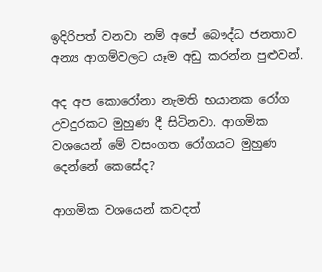ඉදිරිපත් වනවා නම් අපේ බෞද්ධ ජනතාව අන්‍ය ආගම්වලට යෑම අඩු කරන්න පුළුවන්.

අද අප කොරෝනා නැමති භයානක රෝග උවදුරකට මුහුණ දී සිටිනවා. ආගමික වශයෙන් මේ වසංගත රෝගයට මුහුණ දෙන්නේ කෙසේද?

ආගමික වශයෙන් කවදත්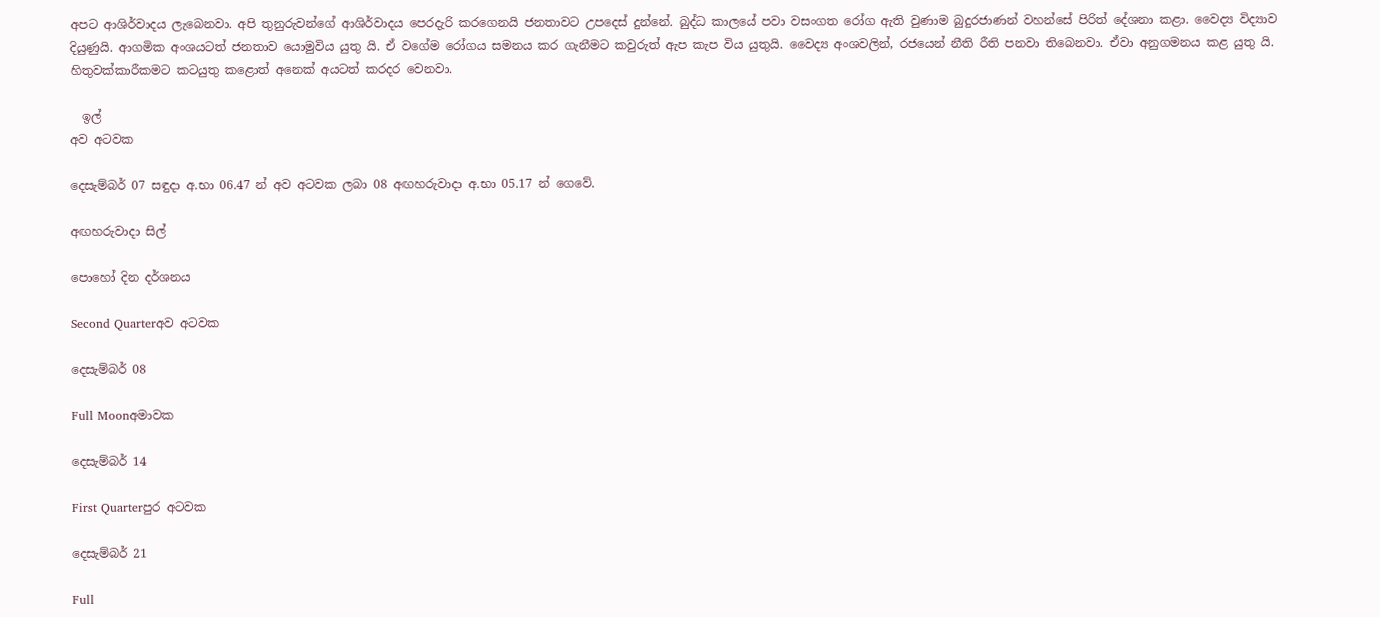අපට ආශිර්වාදය ලැබෙනවා. අපි තුනුරුවන්ගේ ආශිර්වාදය පෙරදැරි කරගෙනයි ජනතාවට උපදෙස් දුන්නේ. බුද්ධ කාලයේ පවා වසංගත රෝග ඇති වුණාම බුදුරජාණන් වහන්සේ පිරිත් දේශනා කළා. වෛද්‍ය විද්‍යාව දියුණුයි. ආගමික අංශයටත් ජනතාව යොමුවිය යුතු යි. ඒ වගේම රෝගය සමනය කර ගැනීමට කවුරුත් ඇප කැප විය යුතුයි. වෛද්‍ය අංශවලින්, රජයෙන් නීති රීති පනවා තිබෙනවා. ඒවා අනුගමනය කළ යුතු යි. හිතුවක්කාරීකමට කටයුතු කළොත් අනෙක් අයටත් කරදර වෙනවා.

  ඉල්
අව අටවක

දෙසැම්බර් 07 සඳුදා අ.භා 06.47 න් අව අටවක ලබා 08 අඟහරුවාදා අ.භා 05.17 න් ගෙවේ.

අඟහරුවාදා සිල්

පොහෝ දින දර්ශනය

Second Quarterඅව අටවක

දෙසැම්බර් 08

Full Moonඅමාවක

දෙසැම්බර් 14

First Quarterපුර අටවක

දෙසැම්බර් 21

Full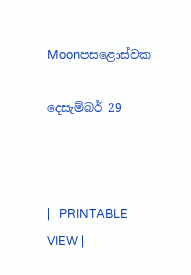Moonපසළොස්වක

දෙසැම්බර් 29



|   PRINTABLE VIEW |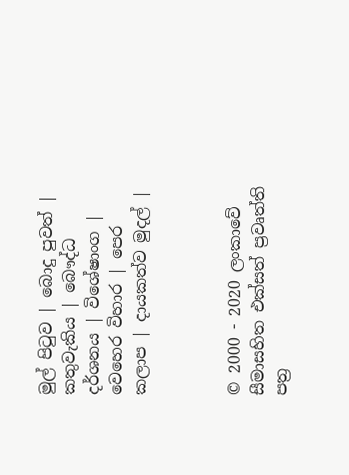මුල් පිටුව | බොදු පුවත් | කතුවැකිය | බෞද්ධ දර්ශනය | විශේෂාංග | වෙහෙර විහාර | පෙර කලාප | දායකත්ව මුදල් |



© 2000 - 2020 ලංකාවේ සීමාසහිත එක්සත් ප්‍රවෘත්ති පත්‍ර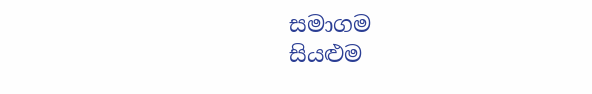සමාගම
සියළුම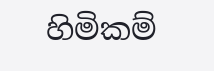හිමිකම්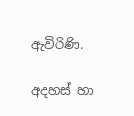ඇවිරිණි.

අදහස් හා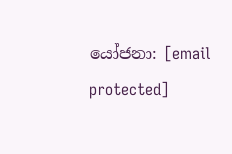යෝජනා: [email protected]